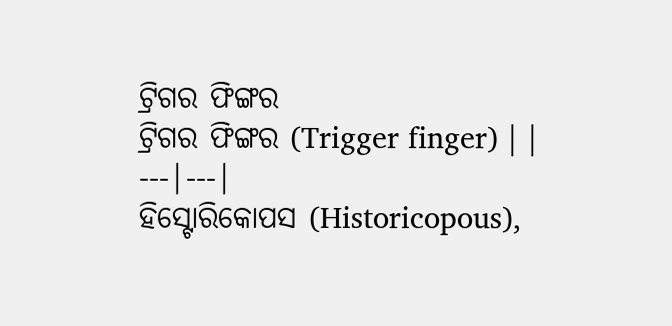ଟ୍ରିଗର ଫିଙ୍ଗର
ଟ୍ରିଗର ଫିଙ୍ଗର (Trigger finger) | |
---|---|
ହିସ୍ଟୋରିକୋପସ (Historicopous),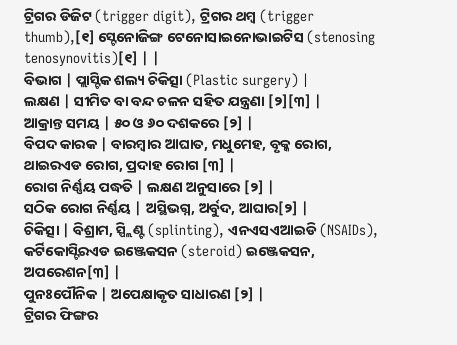ଟ୍ରିଗର ଡିଜିଟ (trigger digit), ଟ୍ରିଗର ଥମ୍ବ (trigger thumb),[୧] ସ୍ଟେନୋଜିଙ୍ଗ ଟେନୋସାଇନୋଭାଇଟିସ (stenosing tenosynovitis)[୧] | |
ବିଭାଗ | ପ୍ଲାସ୍ଟିକ ଶଲ୍ୟ ଚିକିତ୍ସା (Plastic surgery) |
ଲକ୍ଷଣ | ସୀମିତ ବା ବନ୍ଦ ଚଳନ ସହିତ ଯନ୍ତ୍ରଣା [୨][୩] |
ଆକ୍ରାନ୍ତ ସମୟ | ୫୦ ଓ ୬୦ ଦଶକରେ [୨] |
ବିପଦ କାରକ | ବାରମ୍ବାର ଆଘାତ, ମଧୁମେହ, ବୃକ୍କ ରୋଗ, ଥାଇରଏଡ ରୋଗ, ପ୍ରଦାହ ରୋଗ [୩] |
ରୋଗ ନିର୍ଣ୍ଣୟ ପଦ୍ଧତି | ଲକ୍ଷଣ ଅନୁସାରେ [୨] |
ସଠିକ ରୋଗ ନିର୍ଣ୍ଣୟ | ଅସ୍ଥିଭଗ୍ନ, ଅର୍ବୁଦ, ଆଘାର[୨] |
ଚିକିତ୍ସା | ବିଶ୍ରାମ, ସ୍ପ୍ଲିଣ୍ଟ (splinting), ଏନଏସଏଆଇଡି (NSAIDs), କର୍ଟିକୋସ୍ଟିରଏଡ ଇଞ୍ଜେକସନ (steroid) ଇଞ୍ଜେକସନ, ଅପରେଶନ[୩] |
ପୁନଃପୌନିକ | ଅପେକ୍ଷାକୃତ ସାଧାରଣ [୨] |
ଟ୍ରିଗର ଫିଙ୍ଗର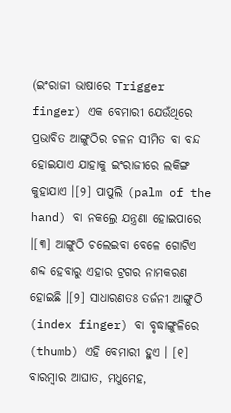(ଇଂରାଜୀ ଭାଷାରେ Trigger finger) ଏକ ବେମାରୀ ଯେଉଁଥିରେ ପ୍ରଭାବିତ ଆଙ୍ଗୁଠିର ଚଳନ ସୀମିତ ବା ବନ୍ଦ ହୋଇଯାଏ ଯାହାକୁ ଇଂରାଜୀରେ ଲକିଙ୍ଗ କୁହାଯାଏ ।[୨] ପାପୁଲି (palm of the hand) ବା ନକଲ୍ରେ ଯନ୍ତ୍ରଣା ହୋଇପାରେ ।[୩] ଆଙ୍ଗୁଠି ଚଲେଇବା ବେଳେ ଗୋଟିଏ ଶବ୍ଦ ହେବାରୁ ଏହାର ଟ୍ରଗର ନାମକରଣ ହୋଇଛି ।[୨] ସାଧାରଣତଃ ତର୍ଜନୀ ଆଙ୍ଗୁଠି (index finger) ବା ବୃଦ୍ଧାଙ୍ଗୁଳିରେ (thumb) ଏହି ବେମାରୀ ହୁଏ । [୧]
ବାରମ୍ବାର ଆଘାତ, ମଧୁମେହ,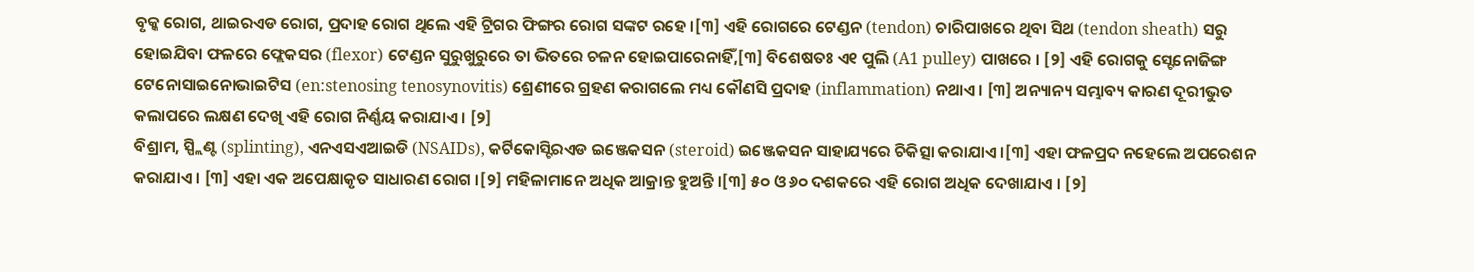ବୃକ୍କ ରୋଗ, ଥାଇରଏଡ ରୋଗ, ପ୍ରଦାହ ରୋଗ ଥିଲେ ଏହି ଟ୍ରିଗର ଫିଙ୍ଗର ରୋଗ ସଙ୍କଟ ରହେ ।[୩] ଏହି ରୋଗରେ ଟେଣ୍ଡନ (tendon) ଚାରିପାଖରେ ଥିବା ସିଥ (tendon sheath) ସରୁ ହୋଇଯିବା ଫଳରେ ଫ୍ଲେକସର (flexor) ଟେଣ୍ଡନ ସୁରୁଖୁରୁରେ ତା ଭିତରେ ଚଳନ ହୋଇପାରେନାହିଁ,[୩] ବିଶେଷତଃ ଏ୧ ପୁଲି (A1 pulley) ପାଖରେ । [୨] ଏହି ରୋଗକୁ ସ୍ଟେନୋଜିଙ୍ଗ ଟେନୋସାଇନୋଭାଇଟିସ (en:stenosing tenosynovitis) ଶ୍ରେଣୀରେ ଗ୍ରହଣ କରାଗଲେ ମଧ୍ୟ କୌଣସି ପ୍ରଦାହ (inflammation) ନଥାଏ । [୩] ଅନ୍ୟାନ୍ୟ ସମ୍ଭାବ୍ୟ କାରଣ ଦୂରୀଭୁତ କଲାପରେ ଲକ୍ଷଣ ଦେଖି ଏହି ରୋଗ ନିର୍ଣ୍ଣୟ କରାଯାଏ । [୨]
ବିଶ୍ରାମ, ସ୍ପ୍ଲିଣ୍ଟ (splinting), ଏନଏସଏଆଇଡି (NSAIDs), କର୍ଟିକୋସ୍ଟିରଏଡ ଇଞ୍ଜେକସନ (steroid) ଇଞ୍ଜେକସନ ସାହାଯ୍ୟରେ ଚିକିତ୍ସା କରାଯାଏ ।[୩] ଏହା ଫଳପ୍ରଦ ନହେଲେ ଅପରେଶନ କରାଯାଏ । [୩] ଏହା ଏକ ଅପେକ୍ଷାକୃତ ସାଧାରଣ ରୋଗ ।[୨] ମହିଳାମାନେ ଅଧିକ ଆକ୍ରାନ୍ତ ହୁଅନ୍ତି ।[୩] ୫୦ ଓ ୬୦ ଦଶକରେ ଏହି ରୋଗ ଅଧିକ ଦେଖାଯାଏ । [୨]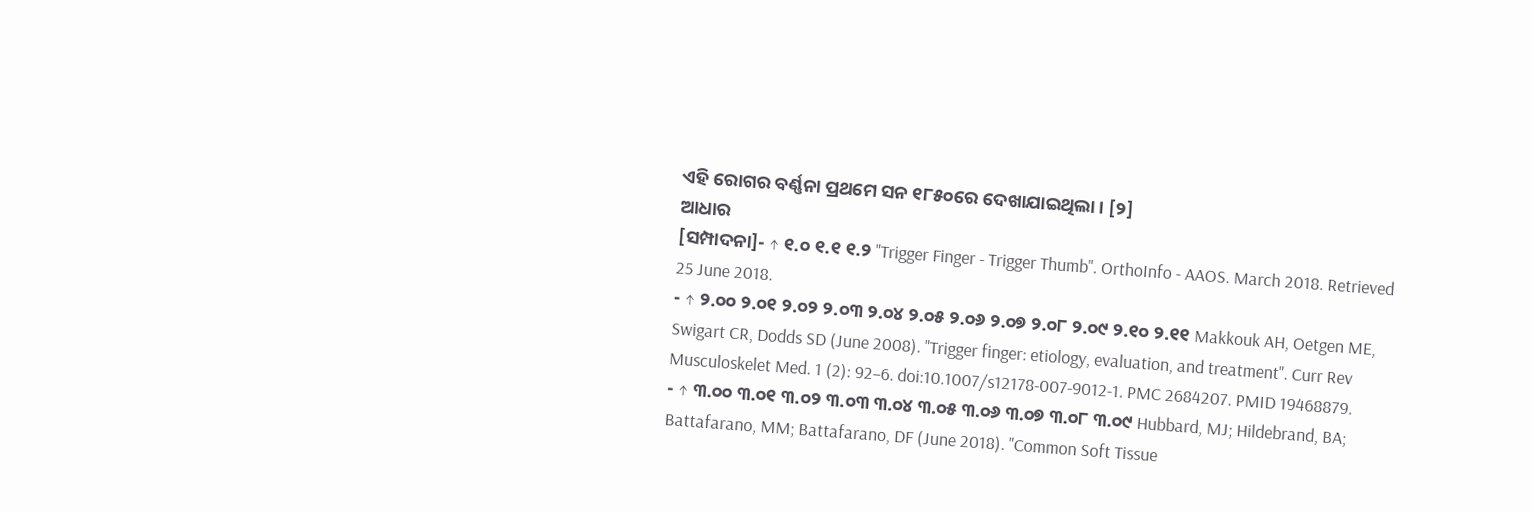ଏହି ରୋଗର ବର୍ଣ୍ଣନା ପ୍ରଥମେ ସନ ୧୮୫୦ରେ ଦେଖାଯାଇଥିଲା । [୨]
ଆଧାର
[ସମ୍ପାଦନା]- ↑ ୧.୦ ୧.୧ ୧.୨ "Trigger Finger - Trigger Thumb". OrthoInfo - AAOS. March 2018. Retrieved 25 June 2018.
- ↑ ୨.୦୦ ୨.୦୧ ୨.୦୨ ୨.୦୩ ୨.୦୪ ୨.୦୫ ୨.୦୬ ୨.୦୭ ୨.୦୮ ୨.୦୯ ୨.୧୦ ୨.୧୧ Makkouk AH, Oetgen ME, Swigart CR, Dodds SD (June 2008). "Trigger finger: etiology, evaluation, and treatment". Curr Rev Musculoskelet Med. 1 (2): 92–6. doi:10.1007/s12178-007-9012-1. PMC 2684207. PMID 19468879.
- ↑ ୩.୦୦ ୩.୦୧ ୩.୦୨ ୩.୦୩ ୩.୦୪ ୩.୦୫ ୩.୦୬ ୩.୦୭ ୩.୦୮ ୩.୦୯ Hubbard, MJ; Hildebrand, BA; Battafarano, MM; Battafarano, DF (June 2018). "Common Soft Tissue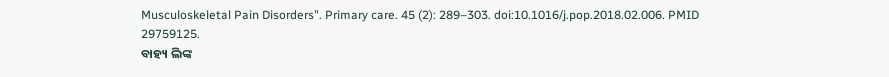Musculoskeletal Pain Disorders". Primary care. 45 (2): 289–303. doi:10.1016/j.pop.2018.02.006. PMID 29759125.
ବାହ୍ୟ ଲିଙ୍କ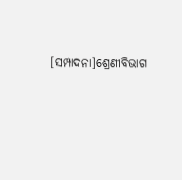[ସମ୍ପାଦନା]ଶ୍ରେଣୀବିଭାଗ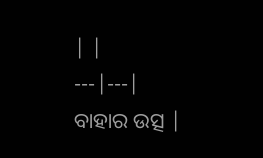| |
---|---|
ବାହାର ଉତ୍ସ |